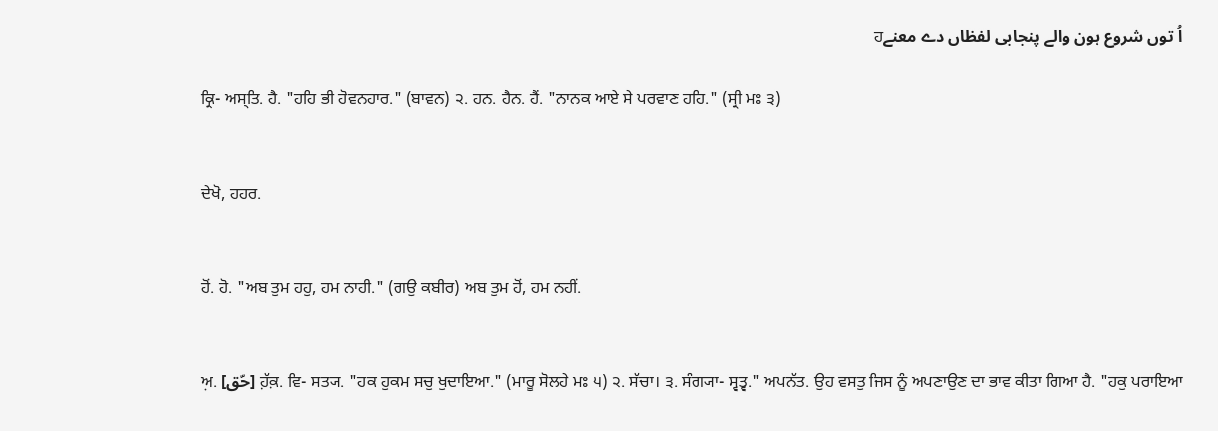اُ توں شروع ہون والے پنجابی لفظاں دے معنےਹ

ਕ੍ਰਿ- ਅਸ੍ਤਿ. ਹੈ. "ਹਹਿ ਭੀ ਹੋਵਨਹਾਰ." (ਬਾਵਨ) ੨. ਹਨ. ਹੈਨ. ਹੈਂ. "ਨਾਨਕ ਆਏ ਸੇ ਪਰਵਾਣ ਹਹਿ." (ਸ੍ਰੀ ਮਃ ੩)


ਦੇਖੋ, ਹਹਰ.


ਹੋਂ. ਹੋ. "ਅਬ ਤੁਮ ਹਹੁ, ਹਮ ਨਾਹੀ." (ਗਉ ਕਬੀਰ) ਅਬ ਤੁਮ ਹੋਂ, ਹਮ ਨਹੀਂ.


ਅ਼. [حّق] ਹ਼ੱਕ਼. ਵਿ- ਸਤ੍ਯ. "ਹਕ ਹੁਕਮ ਸਚੁ ਖੁਦਾਇਆ." (ਮਾਰੂ ਸੋਲਹੇ ਮਃ ੫) ੨. ਸੱਚਾ। ੩. ਸੰਗ੍ਯਾ- ਸ੍ਵਤ੍ਵ." ਅਪਨੱਤ. ਉਹ ਵਸਤੁ ਜਿਸ ਨੂੰ ਅਪਣਾਉਣ ਦਾ ਭਾਵ ਕੀਤਾ ਗਿਆ ਹੈ. "ਹਕੁ ਪਰਾਇਆ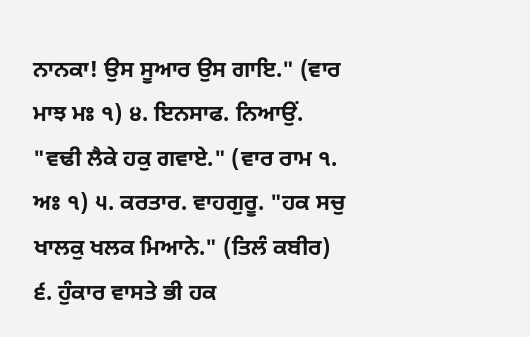ਨਾਨਕਾ! ਉਸ ਸੂਆਰ ਉਸ ਗਾਇ." (ਵਾਰ ਮਾਝ ਮਃ ੧) ੪. ਇਨਸਾਫ. ਨਿਆਉਂ. "ਵਢੀ ਲੈਕੇ ਹਕੁ ਗਵਾਏ." (ਵਾਰ ਰਾਮ ੧. ਅਃ ੧) ੫. ਕਰਤਾਰ. ਵਾਹਗੁਰੂ. "ਹਕ ਸਚੁ ਖਾਲਕੁ ਖਲਕ ਮਿਆਨੇ." (ਤਿਲੰ ਕਬੀਰ) ੬. ਹੁੰਕਾਰ ਵਾਸਤੇ ਭੀ ਹਕ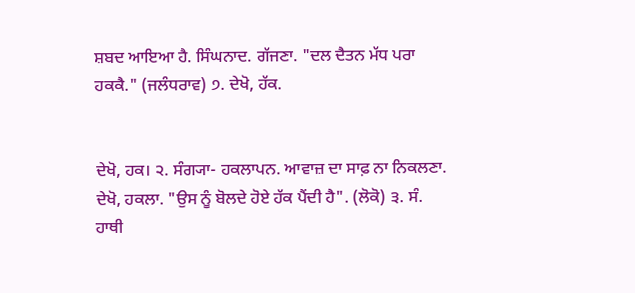ਸ਼ਬਦ ਆਇਆ ਹੈ. ਸਿੰਘਨਾਦ. ਗੱਜਣਾ. "ਦਲ ਦੈਤਨ ਮੱਧ ਪਰਾ ਹਕਕੈ." (ਜਲੰਧਰਾਵ) ੭. ਦੇਖੋ, ਹੱਕ.


ਦੇਖੋ, ਹਕ। ੨. ਸੰਗ੍ਯਾ- ਹਕਲਾਪਨ. ਆਵਾਜ਼ ਦਾ ਸਾਫ਼ ਨਾ ਨਿਕਲਣਾ. ਦੇਖੋ, ਹਕਲਾ. "ਉਸ ਨੂੰ ਬੋਲਦੇ ਹੋਏ ਹੱਕ ਪੈਂਦੀ ਹੈ". (ਲੋਕੋ) ੩. ਸੰ. ਹਾਥੀ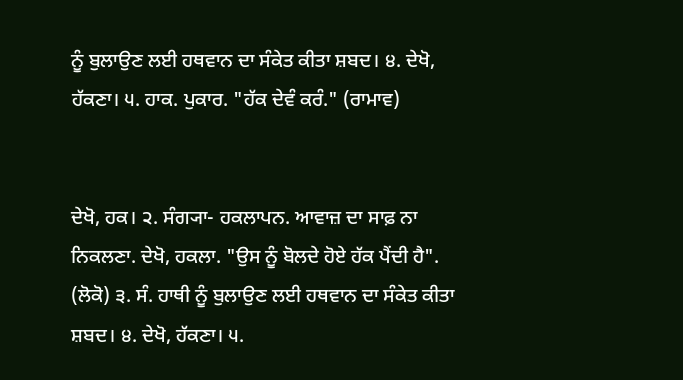ਨੂੰ ਬੁਲਾਉਣ ਲਈ ਹਥਵਾਨ ਦਾ ਸੰਕੇਤ ਕੀਤਾ ਸ਼ਬਦ। ੪. ਦੇਖੋ, ਹੱਕਣਾ। ੫. ਹਾਕ. ਪੁਕਾਰ. "ਹੱਕ ਦੇਵੰ ਕਰੰ." (ਰਾਮਾਵ)


ਦੇਖੋ, ਹਕ। ੨. ਸੰਗ੍ਯਾ- ਹਕਲਾਪਨ. ਆਵਾਜ਼ ਦਾ ਸਾਫ਼ ਨਾ ਨਿਕਲਣਾ. ਦੇਖੋ, ਹਕਲਾ. "ਉਸ ਨੂੰ ਬੋਲਦੇ ਹੋਏ ਹੱਕ ਪੈਂਦੀ ਹੈ". (ਲੋਕੋ) ੩. ਸੰ. ਹਾਥੀ ਨੂੰ ਬੁਲਾਉਣ ਲਈ ਹਥਵਾਨ ਦਾ ਸੰਕੇਤ ਕੀਤਾ ਸ਼ਬਦ। ੪. ਦੇਖੋ, ਹੱਕਣਾ। ੫.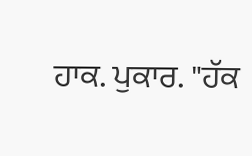ਹਾਕ. ਪੁਕਾਰ. "ਹੱਕ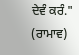ਦੇਵੰ ਕਰੰ." (ਰਾਮਾਵ)